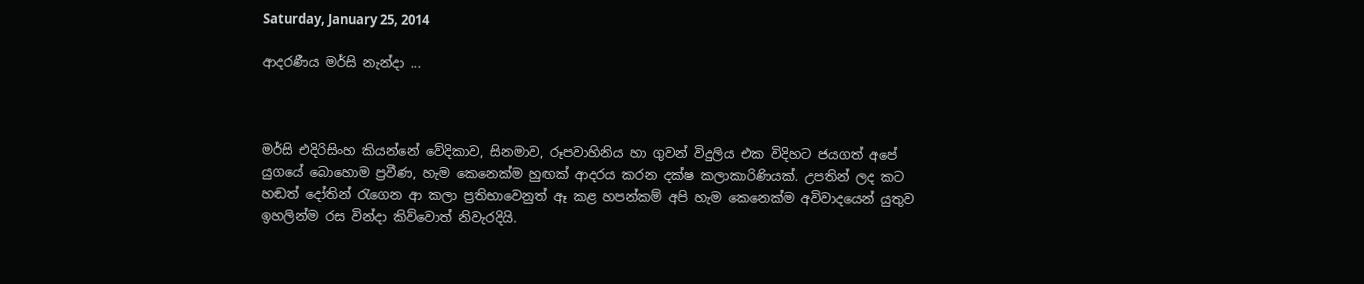Saturday, January 25, 2014

ආදරණීය මර්සි නැන්දා ...



මර්සි එදිරිසිංහ කියන්නේ වේදිකාව, සිනමාව, රූපවාහිනිය හා ගුවන් විදුලිය එක විදිහට ජයගත් අපේ යුගයේ බොහොම ප්‍රවීණ, හැම කෙනෙක්ම හුඟක් ආදරය කරන දක්ෂ කලාකාරිණියක්. උපතින් ලද කට හඬත් දෝතින් ‍රැගෙන ආ කලා ප්‍රතිභාවෙනුත් ඈ කළ හපන්කම් අපි හැම කෙනෙක්ම අවිවාදයෙන් යුතුව ඉහලින්ම රස වින්දා කිව්වොත් නිවැරදියි.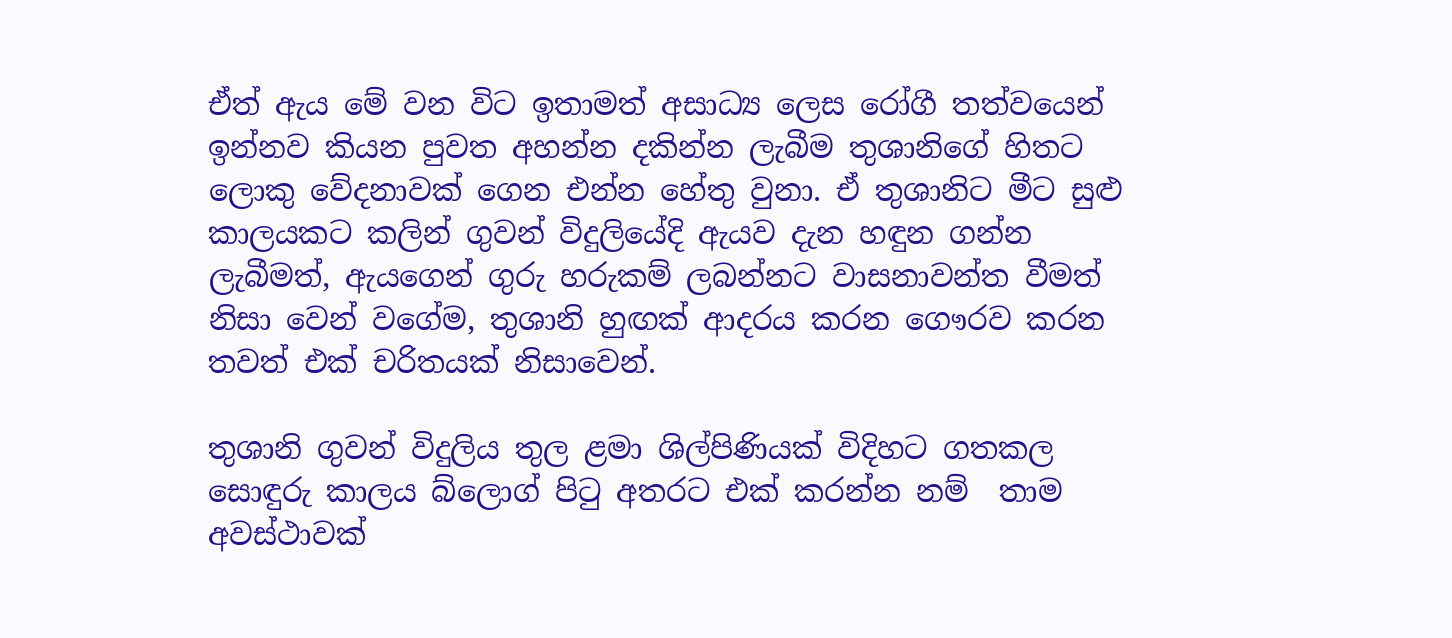ඒත් ඇය මේ වන විට ඉතාමත් අසාධ්‍ය ලෙස රෝගී තත්වයෙන් ඉන්නව කියන පුවත අහන්න දකින්න ලැබීම තුශානිගේ හිතට ලොකු වේදනාවක් ගෙන එන්න හේතු වුනා. ඒ තුශානිට මීට සුළු කාලයකට කලින් ගුවන් විදුලියේදි ඇයව දැන හඳුන ගන්න ලැබීමත්, ඇයගෙන් ගුරු හරුකම් ලබන්නට වාසනාවන්ත වීමත් නිසා වෙන් වගේම, තුශානි හුඟක් ආදරය කරන ගෞරව කරන තවත් එක් චරිතයක් නිසාවෙන්.

තුශානි ගුවන් විදුලිය තුල ළමා ශිල්පිණියක් විදිහට ගතකල සොඳුරු කාලය බ්ලොග් පි‍ටු අතරට එක් කරන්න නම්  තාම  අවස්ථාවක්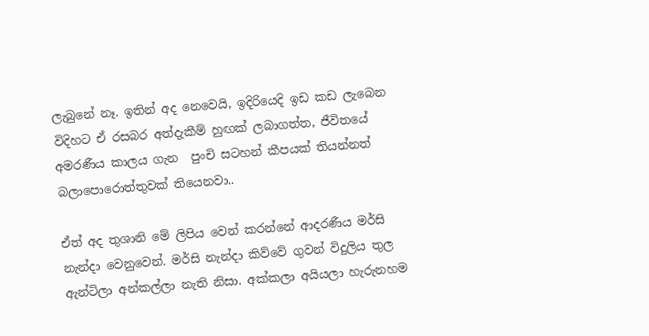ලැබුනේ නෑ. ඉතින් අද නෙවෙයි, ඉදිරියෙදි ඉඩ කඩ ලැබෙන විදිහට ඒ රසබර අත්දැකීම් හුඟක් ලබාගත්ත, ජීවිතයේ අමරණීය කාලය ගැන  පුංචි සටහන් කීපයක් තියන්නත් බලාපොරොත්තුවක් තියෙනවා..

ඒත් අද තුශානි මේ ලිපිය වෙන් කරන්නේ ආදරණීය මර්සි නැන්දා වෙනුවෙන්. මර්සි නැන්දා කිව්වේ ගුවන් විදුලිය තුල ඇන්ටිලා අන්කල්ලා නැති නිසා. අක්කලා අයියලා හැරුනහම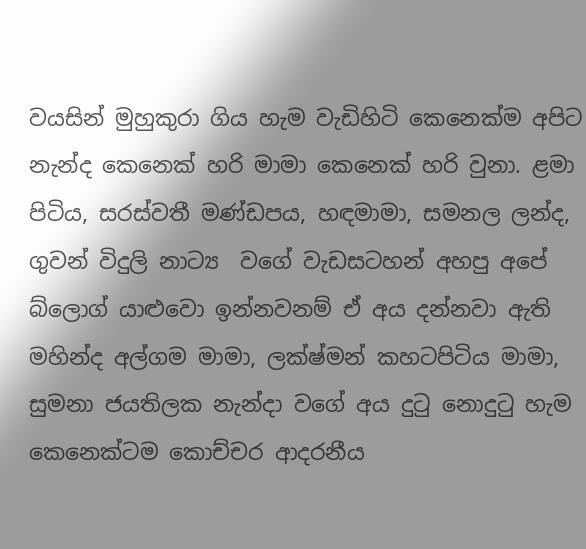වයසින් මුහුකුරා ගිය හැම වැඩිහිටි කෙනෙක්ම අපිට නැන්ද කෙනෙක් හරි මාමා කෙනෙක් හරි වුනා. ළමා පිටිය, සරස්වතී මණ්ඩපය, හඳමාමා, සමනල ලන්ද, ගුවන් විදුලි නාට්‍ය  වගේ වැඩසටහන් අහපු අපේ බ්ලොග් යාළුවො ඉන්නවනම් ඒ අය දන්නවා ඇති මහින්ද අල්ගම මාමා, ලක්ෂ්මන් කහටපිටිය මාමා, සුමනා ජයතිලක නැන්දා වගේ අය දු‍ටු නොදු‍ටු හැම කෙනෙක්ටම කොච්චර ආදරනීය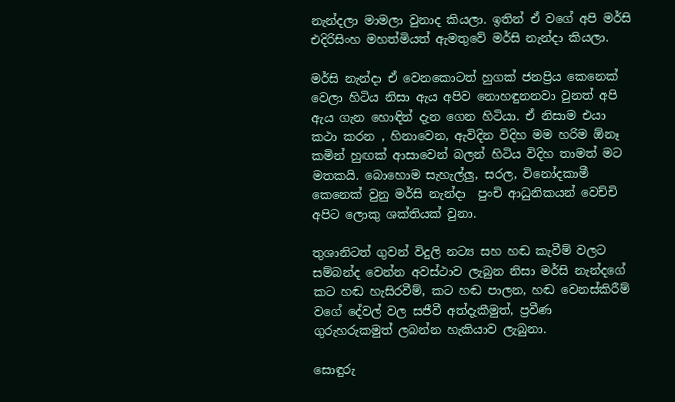නැන්දලා මාමලා වුනාද කියලා. ඉතින් ඒ වගේ අපි මර්සි එදිරිසිංහ මහත්මියත් ඇමතුවේ මර්සි නැන්දා කියලා.

මර්සි නැන්දා ඒ වෙනකොටත් හුගක් ජනප්‍රිය කෙනෙක් වෙලා හිටිය නිසා ඇය අපිව නොහඳුනනවා වුනත් අපි ඇය ගැන හොඳින් දැන ගෙන හිටියා. ඒ නිසාම එයා කථා කරන , හිනාවෙන, ඇවිදින විදිහ මම හරිම ඕනෑ කමින් හුඟක් ආසාවෙන් බලන් හිටිය විදිහ තාමත් මට මතකයි. බොහොම සැහැල්ලු, සරල, විනෝදකාමී කෙනෙක් වුනු මර්සි නැන්දා  පුංචි ආධුනිකයන් වෙච්චි අපිට ලොකු ශක්තියක් වුනා.

තුශානිටත් ගුවන් විදුලි නට්‍ය සහ හඬ කැවීම් වලට සම්බන්ද වෙන්න අවස්ථාව ලැබුන නිසා මර්සි නැන්දගේ කට හඬ හැසිරවීම්, කට හඬ පාලන, හඬ වෙනස්කිරීම් වගේ දේවල් වල සජීවී අත්දැකීමුත්, ප්‍රවීණ ගුරුහරුකමුත් ලබන්න හැකියාව ලැබුනා.

සොඳුරු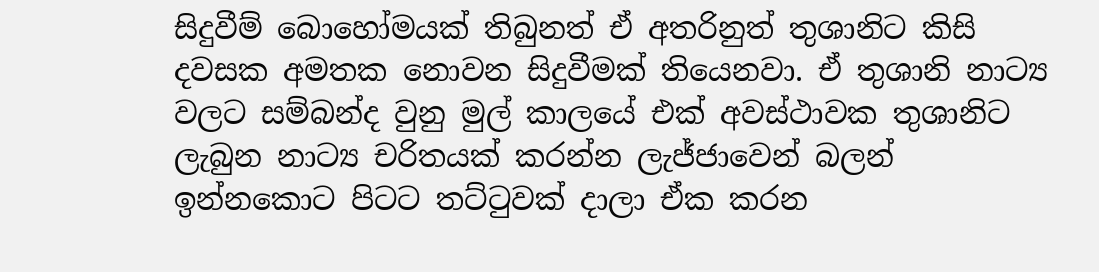සිදුවීම් බොහෝමයක් තිබුනත් ඒ අතරිනුත් තුශානිට කිසි දවසක අමතක නොවන සිදුවීමක් තියෙනවා. ඒ තුශානි නාට්‍ය වලට සම්බන්ද වුනු මුල් කාලයේ එක් අවස්ථාවක තුශානිට ලැබුන නාට්‍ය චරිතයක් කරන්න ලැජ්ජාවෙන් බලන් ඉන්නකොට පිටට තට්ටුවක් දාලා ඒක කරන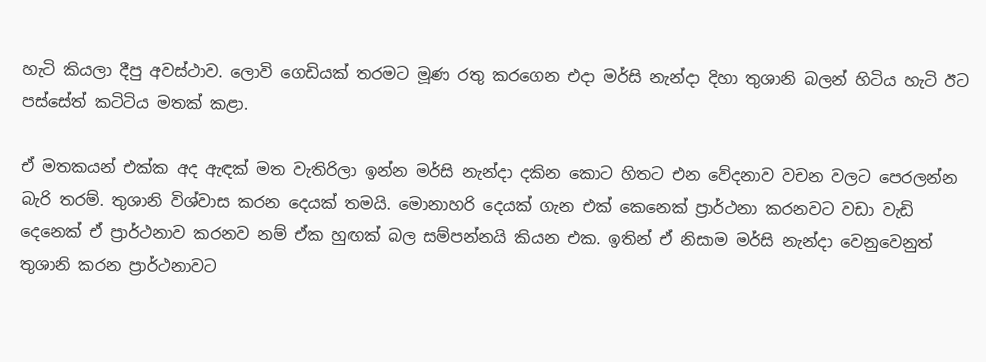හැටි කියලා දීපු අවස්ථාව. ලොවි ගෙඩියක් තරමට මූණ රතු කරගෙන එදා මර්සි නැන්දා දිහා තුශානි බලන් හිටිය හැටි ඊට පස්සේත් කටිටිය මතක් කළා.

ඒ මතකයන් එක්ක අද ඇඳක් මත වැතිරිලා ඉන්න මර්සි නැන්දා දකින කොට හිතට එන වේදනාව වචන වලට පෙරලන්න බැරි තරම්. තුශානි විශ්වාස කරන දෙයක් තමයි. මොනාහරි දෙයක් ගැන එක් කෙනෙක් ප්‍රාර්ථනා කරනවට වඩා වැඩි දෙනෙක් ඒ ප්‍රාර්ථනාව කරනව නම් ඒක හුඟක් බල සම්පන්නයි කියන එක. ඉතින් ඒ නිසාම මර්සි නැන්දා වෙනුවෙනුත් තුශානි කරන ප්‍රාර්ථනාවට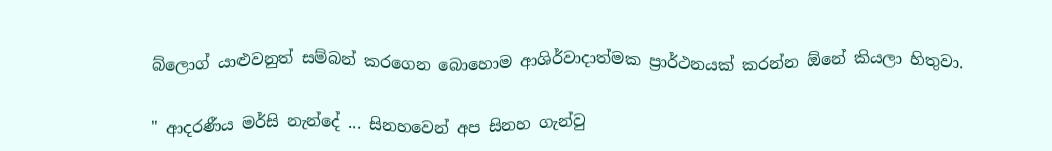බ්ලොග් යාළුවනුත් සම්බන් කරගෙන බොහොම ආශිර්වාදාත්මක ප්‍රාර්ථනයක් කරන්න ඕනේ කියලා හිතුවා.

" ආදරණීය මර්සි නැන්දේ ... සිනහවෙන් අප සිනහ ගැන්වු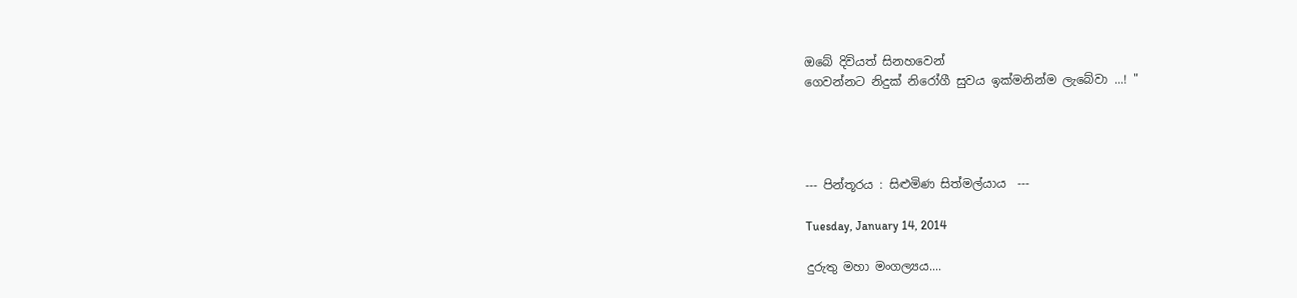ඔබේ දිවියත් සිනහවෙන්
ගෙවන්නට නිදුක් නිරෝගී සුවය ඉක්මනින්ම ලැබේවා ...! "




--- පින්තූරය : සිළුමිණ සිත්මල්යාය  ---

Tuesday, January 14, 2014

දුරුතු මහා මංගල්‍යය....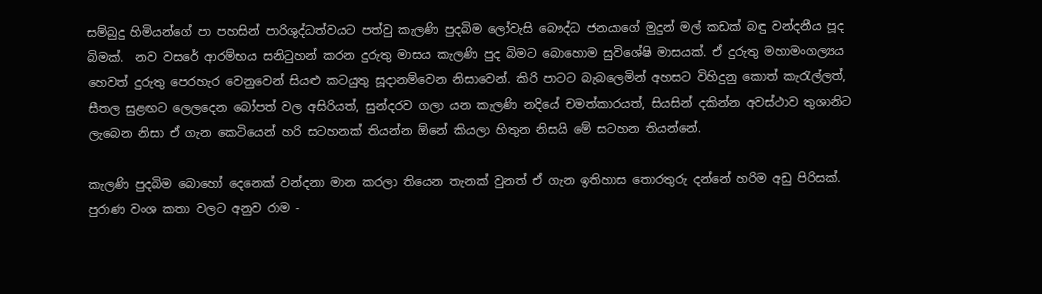සම්බුදු හිමියන්ගේ පා පහසින් පාරිශුද්ධත්වයට පත්වු කැලණි පුදබිම ලෝවැසි බෞද්ධ ජනයාගේ මුදුන් මල් කඩක් බඳු වන්දනීය පූද බිමක්.  නව වසරේ ආරම්භය සනි‍ටුහන් කරන දුරුතු මාසය කැලණි පුද බිමට බොහොම සුවිශේෂි මාසයක්. ඒ දුරුතු මහාමංගල්‍යය හෙවත් දුරුතු පෙරහැර වෙනුවෙන් සියළු කටයුතු සූදානම්වෙන නිසාවෙන්. කිරි පාටට බැබලෙමින් අහසට විහිදුනු කොත් කැ‍රැල්ලත්, සීතල සුළඟට ලෙලදෙන බෝපත් වල අසිරියත්, සුන්දරව ගලා යන කැලණි නදියේ චමත්කාරයත්, සියසින් දකින්න අවස්ථාව තුශානිට ලැබෙන නිසා ඒ ගැන කෙටියෙන් හරි සටහනක් තියන්න ඕනේ කියලා හිතුන නිසයි මේ සටහන තියන්නේ.

කැලණි පුදබිම බොහෝ දෙනෙක් වන්දනා මාන කරලා තියෙන තැනක් වුනත් ඒ ගැන ඉතිහාස තොරතුරු දන්නේ හරිම අඩු පිරිසක්. පුරාණ වංශ කතා වලට අනුව රාම -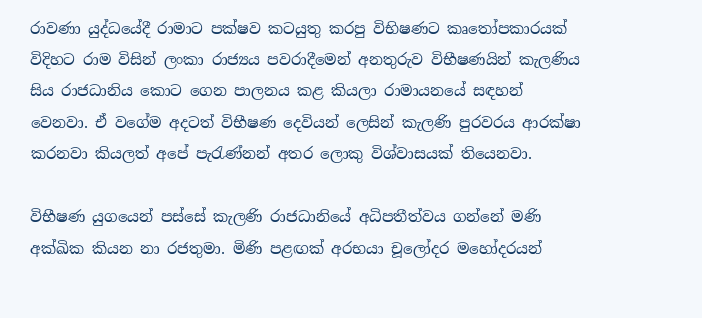රාවණා යුද්ධයේදී රාමාට පක්ෂව කටයුතු කරපු විභිෂණට කෘ‍තෝපකාරයක් විදිහට රාම විසින් ලංකා රාජ්‍යය පවරාදීමෙන් අනතුරුව විභීෂණයින් කැලණිය සිය රාජධානිය කොට ගෙන පාලනය කළ කියලා රාමායනයේ සඳහන් වෙනවා. ඒ වගේම අදටත් විභීෂණ දෙවියන් ලෙසින් කැලණි පුරවරය ආරක්ෂා කරනවා කියලත් අපේ පැ‍රැණ්නන් අතර ලොකු විශ්වාසයක් තියෙනවා.

විභීෂණ යුගයෙන් පස්සේ කැලණි රාජධානියේ අධිපතීත්වය ගන්නේ මණි අක්ඛික කියන නා රජතුමා. මිණි පළඟක් අරභයා චූලෝදර මහෝදරයන්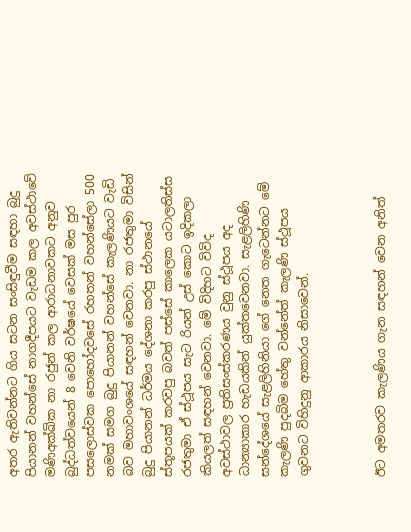අතර ඇතිවන්නට ගිය සටන සංසිඳුවීම සඳහා බුදු පියානන් වහන්සේ නාගදීපයට වැඩම කල අවස්ථාවේ මණිඅක්ඛික නා රජුන් කල ආරාධනාවකට අනුව බුද්ධත්වයෙන් 8 වෙනි වර්ෂයේ වෙසක් මස පුර පසලොස්වක පොහෝදවසේ රහතන් වහන්සේලා 500 නමක් සමග බුදු පියානන් වහන්සේ කැලණියට වැඩි බව මහාවංශයේ සඳහන් වෙනවා. නා රජතුමා විසින් බුදු පියානන් ධර්මය දේශනා කරපු ස්ථානයේ ස්තූපයක් කරවපු බවත් පස්සේ කාලෙක යටාලතිස්ස රජතුමා ඒ ස්ථූපය සැට රියන් උස් කොට ඉදිකලා කියලත් සඳහන් වෙනවා. මේ විදිහට විවිද අවස්ථාවල ප්‍රතිසංස්කරණය වුනු ස්ථූපය අද ධාන්‍යාකාර හැඩයකින් යුක්තවෙනවා. සැළලිහිණි සන්දේශයේ සැළලිහිනියා ගේ නෙත ගැටෙන්නට මේ කැලණි පුදබිම හේතු වන්නේත් කැලණි ස්ථූපය ගුවනට විහිදුනු ආකාරය නිසාවෙන්.



ඊට අමතරව කැලණිය ගැන සඳහන් වෙන අනිත්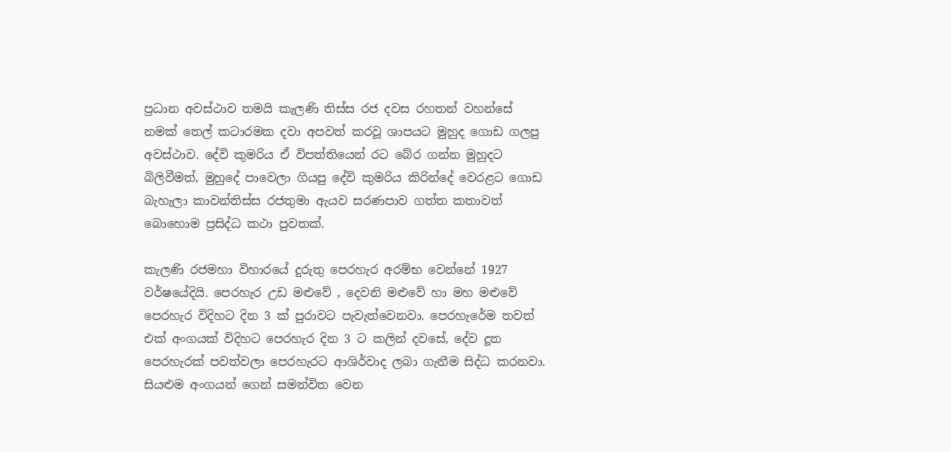ප්‍රධාන අවස්ථාව තමයි කැලණි තිස්ස රජ දවස රහතන් වහන්සේ නමක් තෙල් කටාරමක දවා අපවත් කරවූ ශාපයට මුහුද ගොඩ ගලපු අවස්ථාව. දේවි කුමරිය ඒ විපත්තියෙන් රට බේර ගන්න මුහුදට බිලිවීමත්, මුහුදේ පාවෙලා ගියපු දේවි කුමරිය කිරින්දේ වෙරළට ගොඩ බැහැලා කාවන්තිස්ස රජතුමා ඇයව සරණපාව ගත්ත කතාවත් බොහොම ප්‍රසිද්ධ කථා පුවතක්.

කැලණි රජමහා විහාරයේ දුරුතු පෙරහැර අරම්භ වෙන්නේ 1927 වර්ෂයේදියි. පෙරහැර උඩ මළුවේ , දෙවනි මළුවේ හා මහ මළුවේ පෙරහැර විදිහට දින 3 ක් පුරාවට පැවැත්වෙනවා. පෙරහැරේම තවත් එක් අංගයක් විදිහට පෙරහැර දින 3 ට කලින් දවසේ, දේව දූත පෙරහැරක් පවත්වලා පෙරහැරට ආශිර්වාද ලබා ගැනීම සිද්ධ කරනවා.  සියළුම අංගයන් ගෙන් සමන්විත වෙන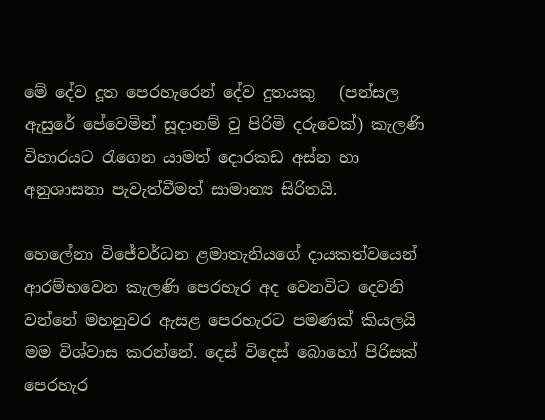මේ දේව දූත පෙරහැරෙන් දේව දුතයකු   (පන්සල ඇසුරේ පේවෙමින් සූදානම් වු පිරිමි දරුවෙක්) කැලණි විහාරයට රැගෙන යාමත් දොරකඩ අස්න හා අනුශාසනා පැවැත්වීමත් සාමාන්‍ය සිරිතයි.

හෙලේනා විජේවර්ධන ළමාතැනියගේ දායකත්වයෙන් ආරම්භවෙන කැලණි පෙරහැර අද වෙනවිට දෙවනි වන්නේ මහනුවර ඇසළ පෙරහැරට පමණක් කියලයි මම විශ්වාස කරන්නේ. දෙස් විදෙස් බොහෝ පිරිසක් පෙරහැර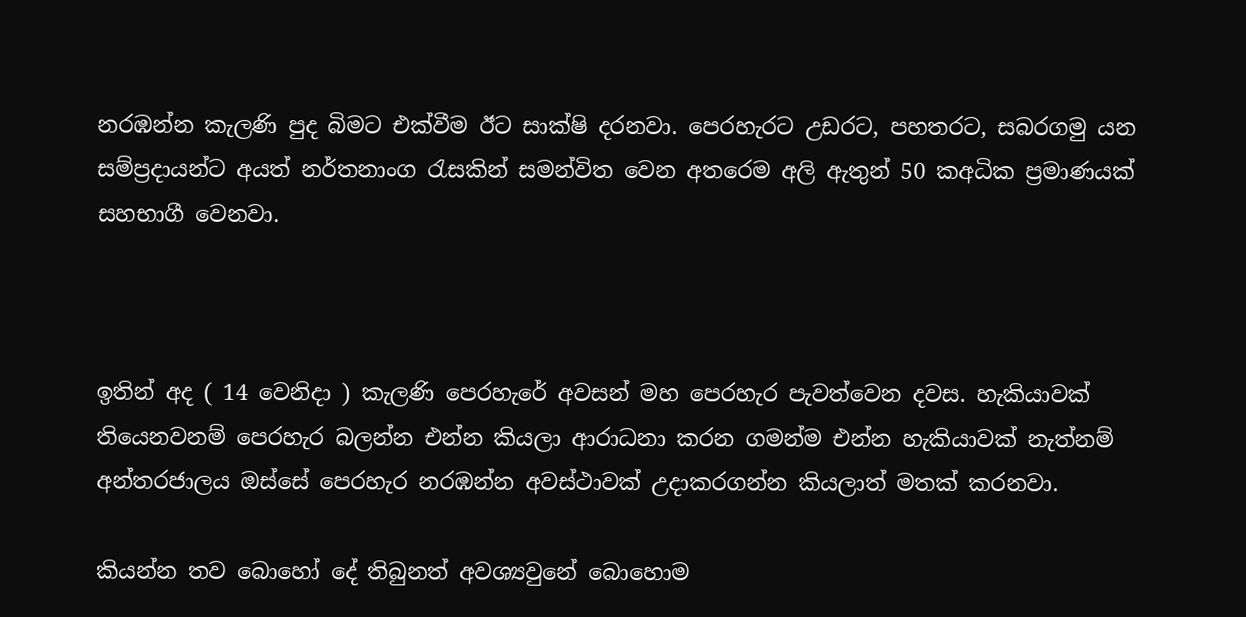නරඹන්න කැලණි පුද බිමට එක්වීම ඊට සාක්ෂි දරනවා. පෙරහැරට උඩරට, පහතරට, සබරගමු යන සම්ප්‍රදායන්ට අයත් නර්තනාංග ‍රැසකින් සමන්විත වෙන අතරෙම අලි ඇතුන් 50 කඅධික ප්‍රමාණයක් සහභාගී වෙනවා.



ඉතින් අද ( 14 වෙනිදා ) කැලණි පෙරහැරේ අවසන් මහ පෙරහැර පැවත්වෙන දවස. හැකියාවක් තියෙනවනම් පෙරහැර බලන්න එන්න කියලා ආරාධනා කරන ගමන්ම එන්න හැකියාවක් නැත්නම් අන්තරජාලය ඔස්සේ පෙරහැර නරඹන්න අවස්ථාවක් උදාකරගන්න කියලාත් මතක් කරනවා.

කියන්න තව බොහෝ දේ තිබුනත් අවශ්‍යවුනේ බොහොම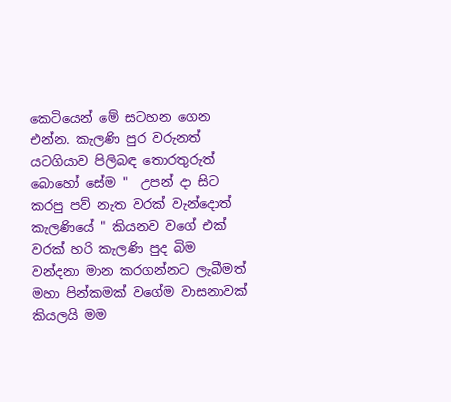කෙටියෙන් මේ සටහන ගෙන එන්න. කැලණි පුර වරුනත් යටගියාව පිලිබඳ තොරතුරුත් බොහෝ සේම "  උපන් දා සිට කරපු පව් නැත වරක් වැන්දොත් කැලණියේ " කියනව වගේ එක් වරක් හරි කැලණි පුද බිම වන්දනා මාන කරගන්නට ලැබීමත් මහා පින්කමක් වගේම වාසනාවක් කියලයි මම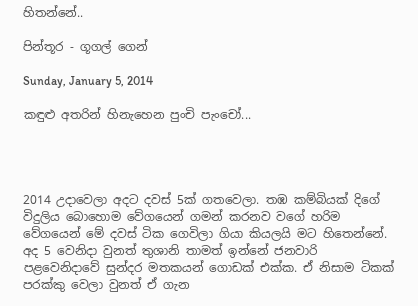හිතන්නේ..

පින්තූර - ගූගල් ගෙන්

Sunday, January 5, 2014

කඳුළු අතරින් හිනැහෙන පුංචි පැංචෝ...




2014 උදාවෙලා අදට දවස් 5ක් ගතවෙලා. තඹ කම්බියක් දිගේ විදුලිය බොහොම වේගයෙන් ගමන් කරනව වගේ හරිම වේගයෙන් මේ දවස් ටික ගෙවිලා ගියා කියලයි මට හිතෙන්නේ. අද 5 වෙනිදා වුනත් තුශානි තාමත් ඉන්නේ ජනවාරි පළවෙනිදාවේ සුන්දර මතකයන් ගොඩක් එක්ක. ඒ නිසාම ටිකක් පරක්කු වෙලා වුනත් ඒ ගැන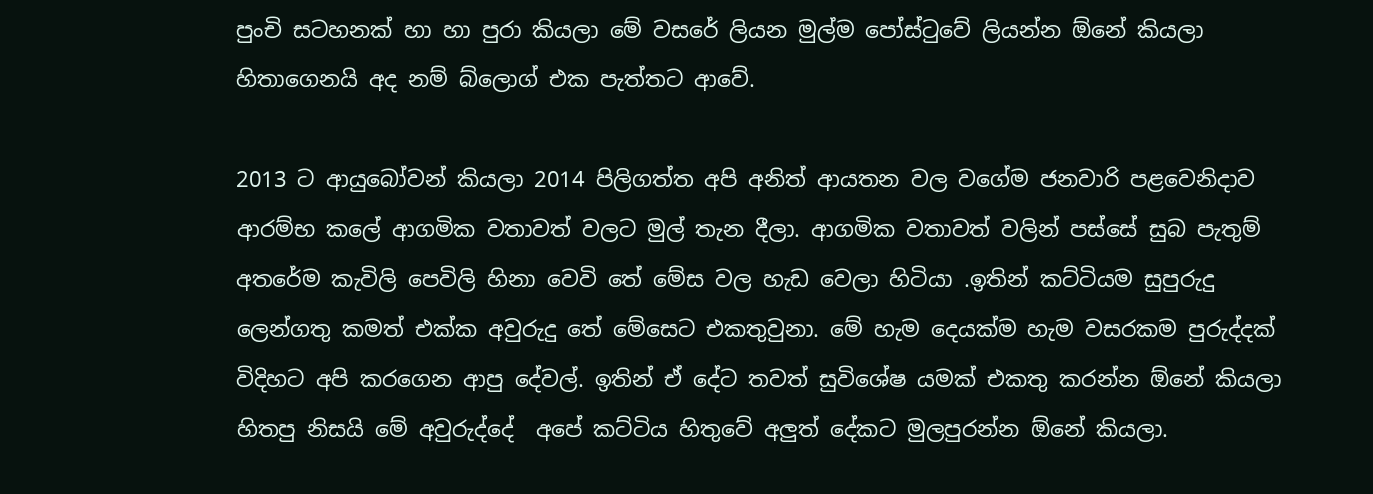පුංචි සටහනක් හා හා පුරා කියලා මේ වසරේ ලියන මුල්ම පෝස්‍ටුවේ ලියන්න ඕනේ කියලා හිතාගෙනයි අද නම් බ්ලොග් එක පැත්තට ආවේ.

2013 ට ආයුබෝවන් කියලා 2014 පිලිගත්ත අපි අනිත් ආයතන වල වගේම ජනවාරි පළවෙනිදාව ආරම්භ කලේ ආගමික වතාවත් වලට මුල් තැන දීලා. ආගමික වතාවත් වලින් පස්සේ සුබ පැතුම් අතරේම කැවිලි පෙවිලි හිනා වෙවි තේ මේස වල හැඩ වෙලා හිටියා .ඉතින් කට්ටියම සුපුරුදු ලෙන්ගතු කමත් එක්ක අවුරුදු තේ මේසෙට එකතුවුනා. මේ හැම දෙයක්ම හැම වසරකම පුරුද්දක් විදිහට අපි කරගෙන ආපු දේවල්. ඉතින් ඒ දේට තවත් සුවිශේෂ යමක් එකතු කරන්න ඕනේ කියලා හිතපු නිසයි මේ අවුරුද්දේ  අපේ කට්ටිය හිතුවේ අලුත් දේකට මුලපුරන්න ඕනේ කියලා.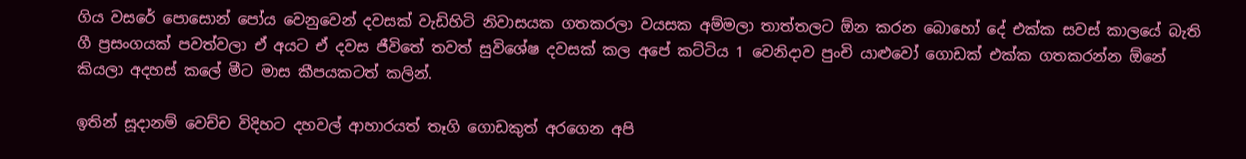ගිය වසරේ පොසොන් පෝය වෙනුවෙන් දවසක් වැඩිහිටි නිවාසයක ගතකරලා වයසක අම්මලා තාත්තලට ඕන කරන බොහෝ දේ එක්ක සවස් කාලයේ බැති ගී ප්‍රසංගයක් පවත්වලා ඒ අයට ඒ දවස ජීවිතේ තවත් සුවිශේෂ දවසක් කල අපේ කට්ටිය 1 වෙනිදාව පුංචි යාළුවෝ ගොඩක් එක්ක ගතකරන්න ඕනේ කියලා අදහස් කලේ මීට මාස කීපයකටත් කලින්.

ඉතින් සූදානම් වෙච්ච විදිහට දහවල් ආහාරයත් තෑගි ගොඩකුත් අරගෙන අපි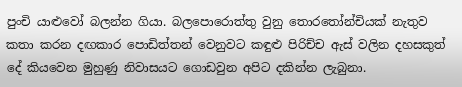පුංචි යාළුවෝ බලන්න ගියා. බලපොරොත්තු වුනු තොර‍තෝන්චියක් නැතුව කතා කරන දඟකාර පොඩිත්තන් වෙනුවට කඳුළු පිරිච්ච ඇස් වලින දහසකුත් දේ කියවෙන මුහුණු නිවාසයට ගොඩවුන අපිට දකින්න ලැබුනා.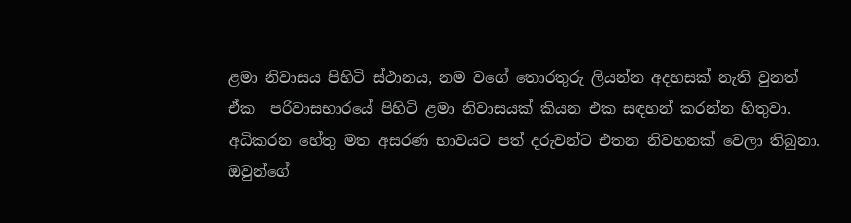ළමා නිවාසය පිහිටි ස්ථානය, නම වගේ තොරතුරු ලියන්න අදහසක් නැති වුනත් ඒක  පරිවාසභාරයේ පිහිටි ළමා නිවාසයක් කියන එක සඳහන් කරන්න හිතුවා. අධිකරන හේතු මත අසරණ භාවයට පත් දරුවන්ට එතන නිවහනක් වෙලා තිබුනා. ඔවුන්ගේ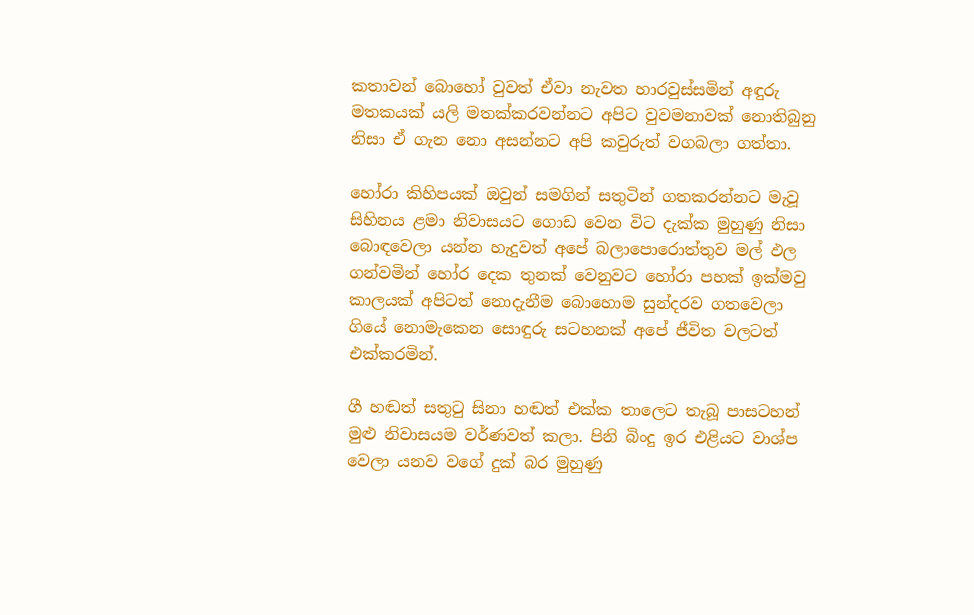කතාවන් බොහෝ වුවත් ඒවා නැවත හාරවුස්සමින් අඳුරු මතකයක් යලි මතක්කරවන්නට අපිට වුවමනාවක් නොතිබුනු නිසා ඒ ගැන නො අසන්නට අපි කවුරුත් වගබලා ගත්තා.

හෝරා කිහිපයක් ඔවුන් සමගින් සතුටින් ගතකරන්නට මැවූ සිහිනය ළමා නිවාසයට ගොඩ වෙන විට දැක්ක මුහුණු නිසා බොඳවෙලා යන්න හැදුවත් අපේ බලාපොරොත්තුව මල් ඵල ගන්වමින් හෝර දෙක තුනක් වෙනුවට හෝරා පහක් ඉක්මවු කාලයක් අපිටත් නොදැනීම බොහොම සුන්දරව ගතවෙලා ගියේ නොමැකෙන සොඳුරු සටහනක් අපේ ජීවිත වලටත් එක්කරමින්.

ගී හඬත් සතු‍ටු සිනා හඬත් එක්ක තාලෙට තැබූ පාසටහන් මුළු නිවාසයම වර්ණවත් කලා. පිනි බිංදු ඉර එළියට වාශ්ප වෙලා යනව වගේ දුක් බර මුහුණු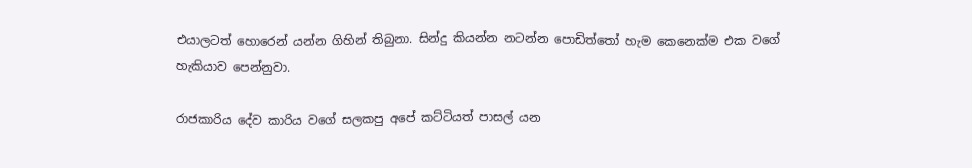එයාලටත් හොරෙන් යන්න ගිහින් තිබුනා. සින්දු කියන්න නටන්න පොඩිත්තෝ හැම කෙනෙක්ම එක වගේ හැකියාව පෙන්නුවා.

රාජකාරිය දේව කාරිය වගේ සලකපු අපේ කට්ටියත් පාසල් යන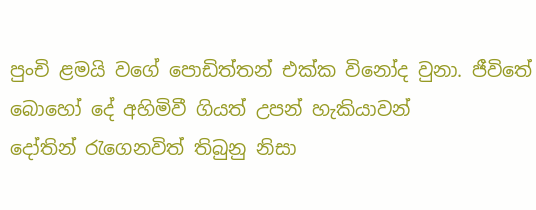පුංචි ළමයි වගේ පොඩිත්තන් එක්ක විනෝද වුනා. ජීවිතේ බොහෝ දේ අහිමිවී ගියත් උපන් හැකියාවන් දෝතින් ‍රැගෙනවිත් තිබුනු නිසා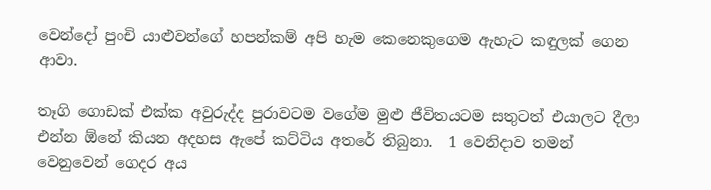වෙන්දෝ පුංචි යාළුවන්ගේ හපන්කම් අපි හැම කෙනෙකුගෙම ඇහැට කඳුලක් ගෙන ආවා.

තෑගි ගොඩක් එක්ක අවුරුද්ද පුරාවටම වගේම මුළු ජීවිතයටම සතුටත් එයාලට දීලා එන්න ඕනේ කියන අදහස ඇපේ කට්ටිය අතරේ තිබුනා.  1 වෙනිදාව තමන් වෙනුවෙන් ගෙදර අය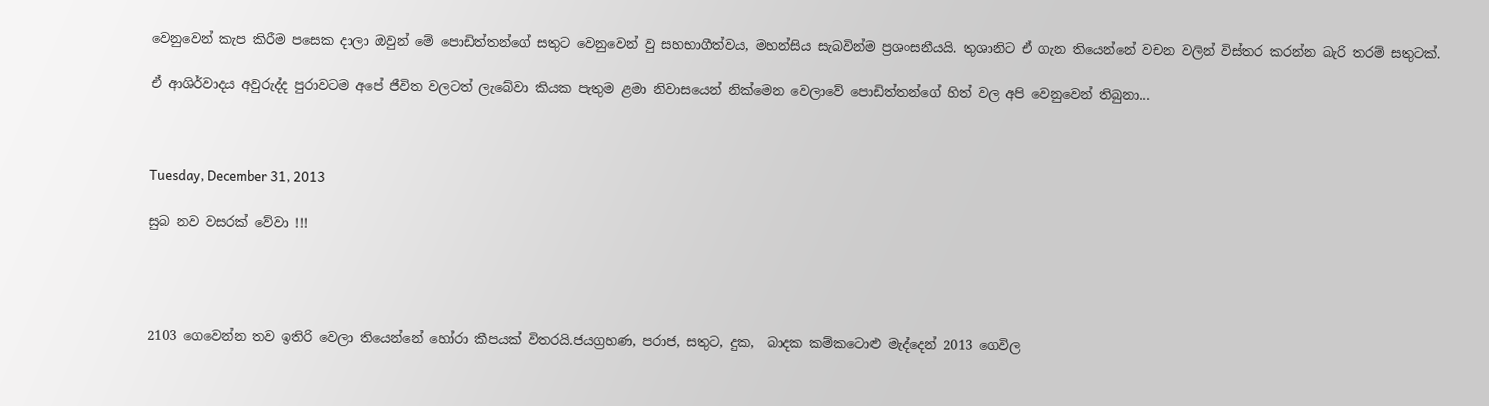වෙනුවෙන් කැප කිරීම පසෙක දාලා ඔවුන් මේ පොඩිත්තන්ගේ සතුට වෙනුවෙන් වු සහභාගීත්වය, මහන්සිය සැබවින්ම ප්‍රශංසනීයයි. තුශානිට ඒ ගැන තියෙන්නේ වචන වලින් විස්තර කරන්න බැරි තරම් සතුටක්.

ඒ ආශිර්වාදය අවුරුද්ද පුරාවටම අපේ ජීවිත වලටත් ලැබේවා කියක පැතුම ළමා නිවාසයෙන් නික්මෙන වෙලාවේ පොඩිත්තන්ගේ හිත් වල අපි වෙනුවෙන් තිබුනා...



Tuesday, December 31, 2013

සුබ නව වසරක් වේවා !!!




2103 ගෙවෙන්න තව ඉතිරි වෙලා තියෙන්නේ හෝරා කීපයක් විතරයි.ජයග්‍රහණ, පරාජ, සතුට, දුක,  බාදක කම්කටොළු මැද්දෙන් 2013 ගෙවිල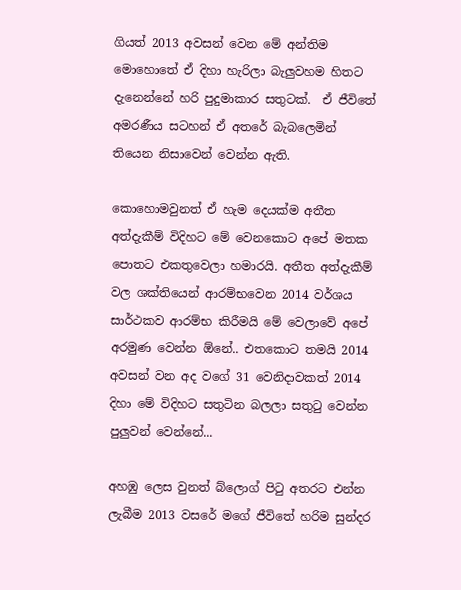ගියත් 2013 අවසන් වෙන මේ අන්තිම මොහොතේ ඒ දිහා හැරිලා බැලුවහම හිතට දැනෙන්නේ හරි පුදුමාකාර සතුටක්.  ඒ ජීවිතේ අමරණීය සටහන් ඒ අතරේ බැබලෙමින් තියෙන නිසාවෙන් වෙන්න ඇති.

කොහොමවුනත් ඒ හැම දෙයක්ම අතීත අත්දැකීම් විදිහට මේ වෙනකොට අපේ මතක පොතට එකතුවෙලා හමාරයි. අතීත අත්දැකීම් වල ශක්තියෙන් ආරම්භවෙන 2014 වර්ශය සාර්ථකව ආරම්භ කිරීමයි මේ වෙලාවේ අපේ අරමුණ වෙන්න ඕනේ.. එතකොට තමයි 2014 අවසන් වන අද වගේ 31 වෙනිදාවකත් 2014 දිහා මේ විදිහට සතුටින බලලා සතු‍ටු වෙන්න පුලුවන් වෙන්නේ...

අහඹු ලෙස වුනත් බ්ලොග් පි‍ටු අතරට එන්න ලැබීම 2013 වසරේ මගේ ජීවිතේ හරිම සුන්දර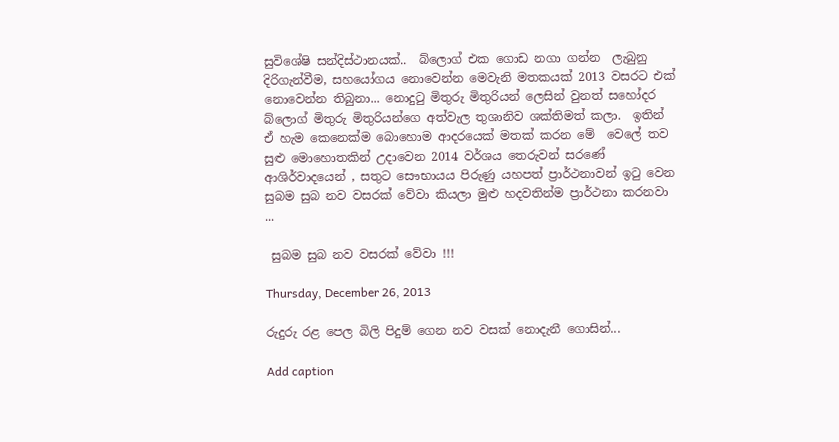සුවිශේෂි සන්දිස්ථානයක්..  බ්ලොග් එක ගොඩ නගා ගන්න  ලැබුනු දිරිගැන්වීම, සහයෝගය නොවෙන්න මෙවැනි මතකයක් 2013 වසරට එක් නොවෙන්න තිබුනා... නොදු‍ටු මිතුරු මිතුරියන් ලෙසින් වුනත් සහෝදර බ්ලොග් මිතුරු මිතුරියන්ගෙ අත්වැල තුශානිව ශක්තිමත් කලා.  ඉතින් ඒ හැම කෙනෙක්ම බොහොම ආදරයෙක් මතක් කරන මේ  වෙලේ තව සුළු මොහොතකින් උදාවෙන 2014 වර්ශය තෙරුවන් සරණේ ආශිර්වාදයෙන් , සතුට සෞභායය පිරුණු යහපත් ප්‍රාර්ථනාවන් ඉ‍ටු වෙන සුබම සුබ නව වසරක් වේවා කියලා මුළු හදවතින්ම ප්‍රාර්ථනා කරනවා ...

 සුබම සුබ නව වසරක් වේවා !!!

Thursday, December 26, 2013

රුදුරු රළ පෙල බිලි පිදුම් ගෙන නව වසක් නොදැනී ගොසින්...

Add caption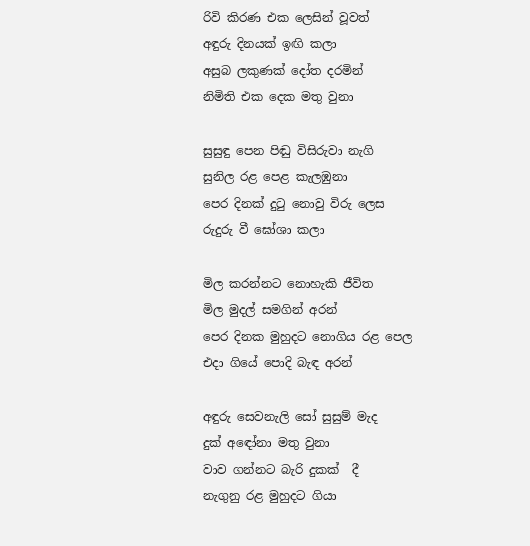රිවි කිරණ එක ලෙසින් වූවත්
අඳුරු දිනයක් ඉඟි කලා
අසුබ ලකුණක් දෝත දරමින්
නිමිති එක දෙක මතු වුනා

සුසුඳු පෙන පිඬු විසිරුවා නැගි
සුනිල රළ පෙළ කැලඹුනා
පෙර දිනක් දු‍ටු නොවු විරු ලෙස
රුදුරු වී ඝෝශා කලා

මිල කරන්නට නොහැකි ජීවිත
මිල මුදල් සමගින් අරන්
පෙර දිනක මුහුදට නොගිය රළ පෙල
එදා ගියේ පොදි බැඳ අරන්

අඳුරු සෙවනැලි සෝ සුසුම් මැද
දුක් අඳෝනා මතු වුනා
වාව ගන්නට බැරි දුකක්  දී
නැගුනු රළ මුහුදට ගියා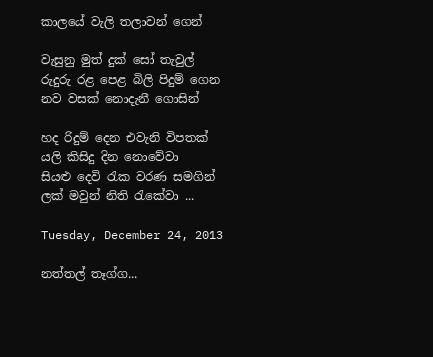කාලයේ වැලි තලාවන් ගෙන්

වැසුනු මුත් දුක් සෝ තැවුල්
රුදුරු රළ පෙළ බිලි පිදුම් ගෙන
නව වසක් නොදැනී ගොසින්

හද රිදුම් දෙන එවැනි විපතක්
යලි කිසිදු දින නොවේවා
සියළු දෙවි ‍රැක වරණ සමගින්
ලක් මවුන් නිති ‍රැකේවා ...

Tuesday, December 24, 2013

නත්තල් තෑග්ග...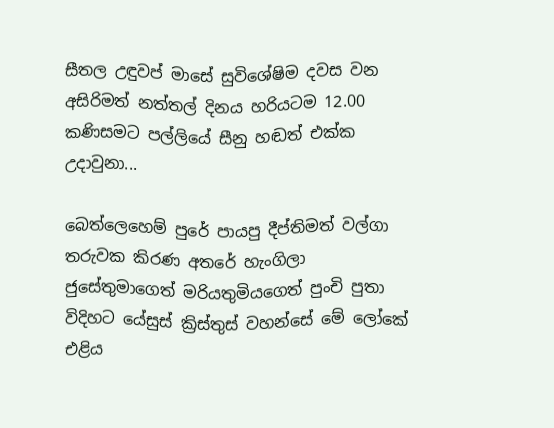සීතල උඳුවප් මාසේ සුවිශේෂිම දවස වන අසිරිමත් නත්තල් දිනය හරියටම 12.00 කණිසමට පල්ලියේ සීනු හඬත් එක්ක උදාවුනා...

බෙත්ලෙහෙම් පුරේ පායපු දීප්තිමත් වල්ගා තරුවක කිරණ අතරේ හැංගිලා ජුසේතුමාගෙත් මරියතුමියගෙත් පුංචි පුතා විදිහට යේසුස් ක්‍රිස්තුස් වහන්සේ මේ ලෝකේ එළිය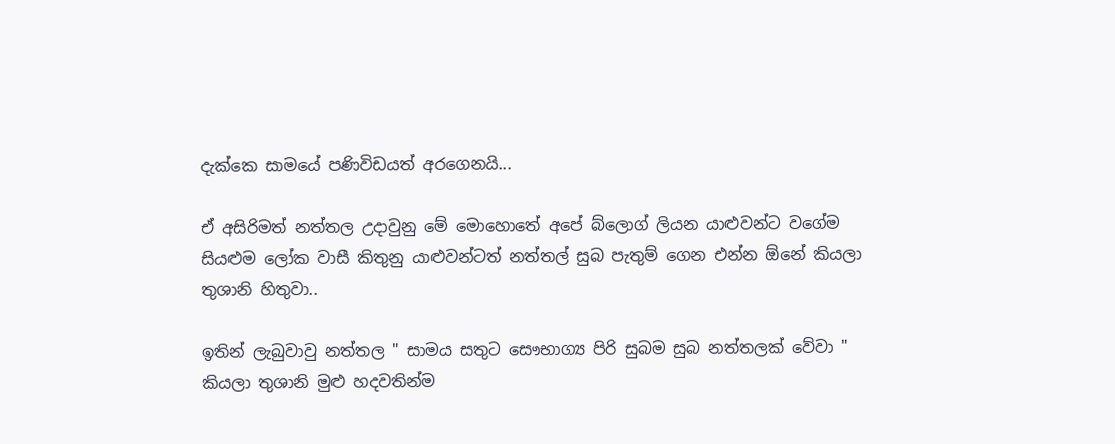දැක්කෙ සාමයේ පණිවිඩයත් අරගෙනයි...

ඒ අසිරිමත් නත්තල උදාවුනු මේ මොහොතේ අපේ බ්ලොග් ලියන යාළුවන්ට වගේම සියළුම ලෝක වාසී කිතුනු යාළුවන්ටත් නත්තල් සුබ පැතුම් ගෙන එන්න ඕනේ කියලා තුශානි හිතුවා..

ඉතින් ලැබුවාවු නත්තල " සාමය සතුට සෞභාග්‍ය පිරි සුබම සුබ නත්තලක් වේවා "    කියලා තුශානි මුළු හදවතින්ම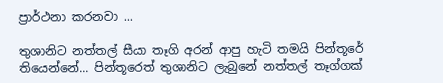ප්‍රාර්ථනා කරනවා ...

තුශානිට නත්තල් සීයා තෑගි අරන් ආපු හැටි තමයි පින්තූරේ තියෙන්නේ... පින්තූරෙත් තුශානිට ලැබුනේ නත්තල් තෑග්ගක්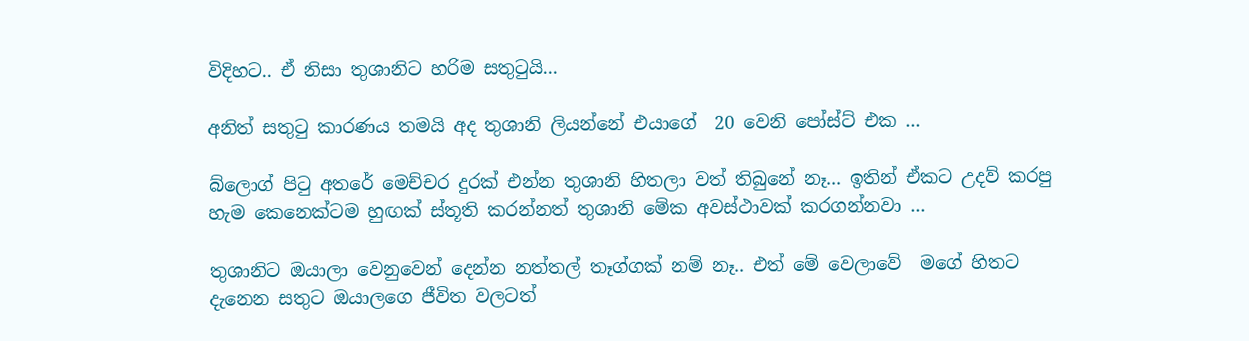විදිහට.. ඒ නිසා තුශානිට හරිම සතුටුයි...

අනිත් සතුටු කාරණය තමයි අද තුශානි ලියන්නේ එයාගේ  20 වෙනි පෝස්ට් එක ...

බ්ලොග් පිටු අතරේ මෙච්චර දුරක් එන්න තුශානි හිතලා වත් තිබුනේ නෑ... ඉතින් ඒකට උදව් කරපු හැම කෙනෙක්ටම හුඟක් ස්තූති කරන්නත් තුශානි මේක අවස්ථාවක් කරගන්නවා ...

තුශානිට ඔයාලා වෙනුවෙන් දෙන්න නත්තල් තෑග්ගක් නම් නෑ.. එත් මේ වෙලාවේ  මගේ හිතට දැනෙන සතුට ඔයාලගෙ ජීවිත වලටත්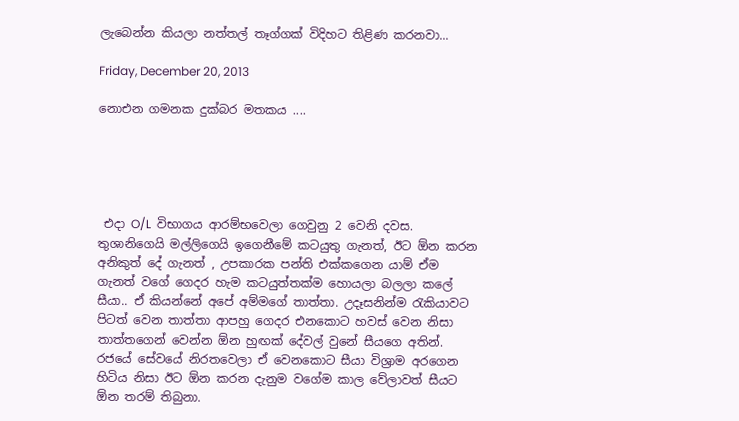ලැබෙන්න කියලා නත්තල් තෑග්ගක් විදිහට තිළිණ කරනවා...

Friday, December 20, 2013

නොඑන ගමනක දුක්බර මතකය ....





 එදා O/L  විභාගය ආරම්භවෙලා ගෙවුනු 2 වෙනි දවස. තුශානිගෙයි මල්ලිගෙයි ඉගෙනීමේ කටයුතු ගැනත්, ඊට ඕන කරන අනිකුත් දේ ගැනත් , උපකාරක පන්ති එක්කගෙන යාම් ඒම ගැනත් වගේ ගෙදර හැම කටයුත්තක්ම හොයලා බලලා කලේ සීයා.. ඒ කියන්නේ අපේ අම්මගේ තාත්තා. උදෑසනින්ම ‍රැකියාවට පිටත් වෙන තාත්තා ආපහු ගෙදර එනකොට හවස් වෙන නිසා තාත්තගෙන් වෙන්න ඕන හුඟක් දේවල් වුනේ සීයගෙ අතින්. රජයේ සේවයේ නිරතවෙලා ඒ වෙනකොට සීයා විශ්‍රාම අරගෙන හිටිය නිසා ඊට ඕන කරන දැනුම වගේම කාල වේලාවත් සීයට ඕන තරම් තිබුනා.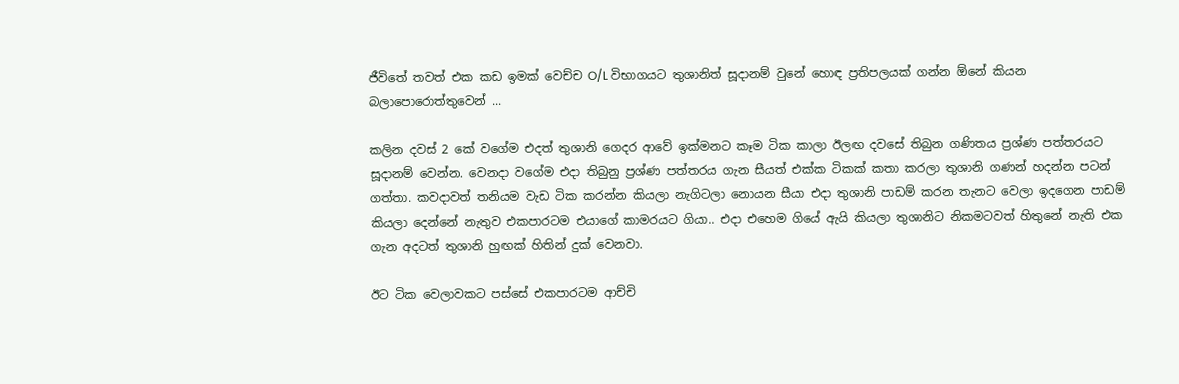ජීවිතේ තවත් එක කඩ ඉමක් වෙච්ච O/L විභාගයට තුශානිත් සූදානම් වුනේ හොඳ ප්‍රතිපලයක් ගන්න ඕනේ කියන බලාපොරොත්තුවෙන් ...

කලින දවස් 2 කේ වගේම එදත් තුශානි ගෙදර ආවේ ඉක්මනට කෑම ටික කාලා ඊලඟ දවසේ තිබුන ගණිතය ප්‍රශ්ණ පත්තරයට සූදානම් වෙන්න. වෙනදා වගේම එදා තිබුනු ප්‍රශ්ණ පත්තරය ගැන සීයත් එක්ක ටිකක් කතා කරලා තුශානි ගණන් හදන්න පටන් ගත්තා. කවදාවත් තනියම වැඩ ටික කරන්න කියලා නැගිටලා නොයන සීයා එදා තුශානි පාඩම් කරන තැනට වෙලා ඉදගෙන පාඩම් කියලා දෙන්නේ නැතුව එකපාරටම එයාගේ කාමරයට ගියා.. එදා එහෙම ගියේ ඇයි කියලා තුශානිට නිකමටවත් හිතුනේ නැති එක ගැන අදටත් තුශානි හුඟක් හිතින් දුක් වෙනවා.

ඊට ටික වෙලාවකට පස්සේ එකපාරටම ආච්චි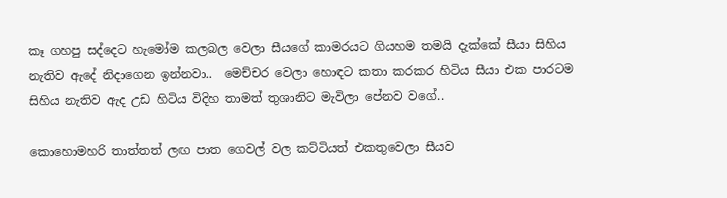කෑ ගහපු සද්දෙට හැමෝම කලබල වෙලා සීයගේ කාමරයට ගියහම තමයි දැක්කේ සීයා සිහිය නැතිව ඇදේ නිදාගෙන ඉන්නවා..  මෙච්චර වෙලා හොඳට කතා කරකර හිටිය සීයා එක පාරටම සිහිය නැතිව ඇද උඩ හිටිය විදිහ තාමත් තුශානිට මැවිලා පේනව වගේ..

කොහොමහරි තාත්තත් ලඟ පාත ගෙවල් වල කට්ටියත් එකතුවෙලා සීයව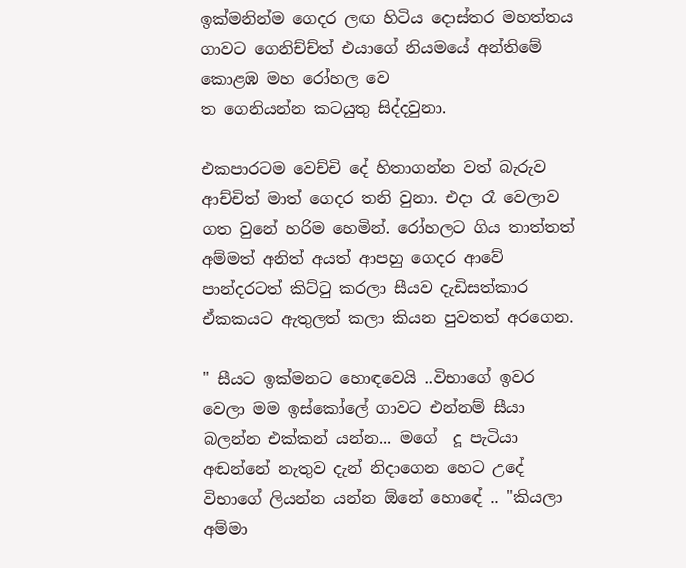ඉක්මනින්ම ගෙදර ලඟ හිටිය දොස්තර මහත්තය ගාවට ගෙනිච්ච්ත් එයාගේ නියමයේ අන්තිමේ කොළඹ මහ රෝහල වෙ
ත ගෙනියන්න කටයුතු සිද්දවුනා.

එකපාරටම වෙච්චි දේ හිතාගන්න වත් බැරුව ආච්චිත් මාත් ගෙදර තනි වුනා. එදා රෑ වෙලාව ගත වුනේ හරිම හෙමින්. රෝහලට ගිය තාත්තත් අම්මත් අනිත් අයත් ආපහු ගෙදර ආවේ පාන්දරටත් කිට්‍ටු කරලා සීයව දැඩිසත්කාර ඒකකයට ඇතුලත් කලා කියන පුවතත් අරගෙන.

" සීයට ඉක්මනට හොඳවෙයි ..විභාගේ ඉවර වෙලා මම ඉස්කෝලේ ගාවට එන්නම් සීයා බලන්න එක්කන් යන්න... මගේ  දූ පැටියා අඬන්නේ නැතුව දැන් නිදාගෙන හෙට උදේ විභාගේ ලියන්න යන්න ඕනේ හොඳේ .. "කියලා අම්මා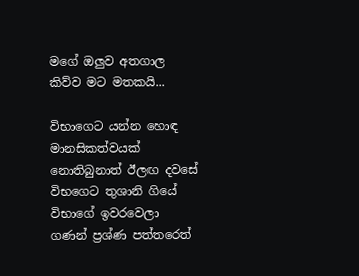මගේ ඔලුව අතගාල කිව්ව මට මතකයි...

විභාගෙට යන්න හොඳ මානසිකත්වයක් නොතිබුනාත් ඊලඟ දවසේ විභගෙට තුශානි ගියේ විභාගේ ඉවරවෙලා ගණන් ප්‍රශ්ණ පත්තරෙත්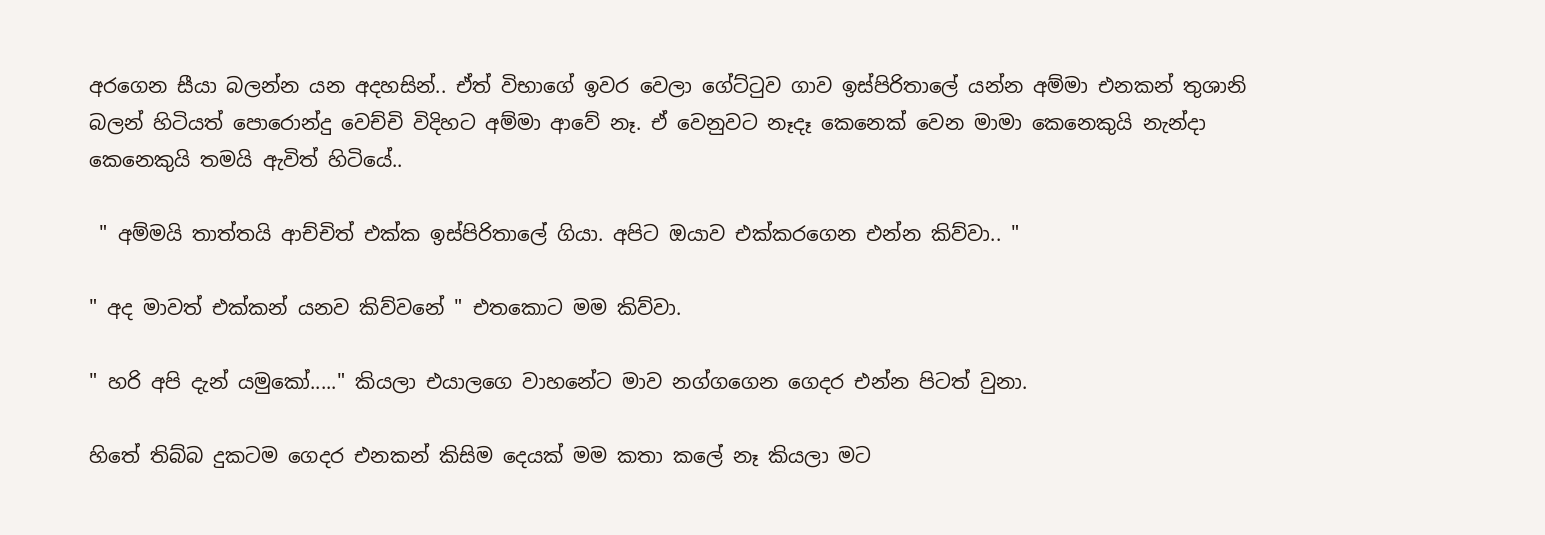අරගෙන සීයා බලන්න යන අදහසින්.. ඒත් විභාගේ ඉවර වෙලා ගේට්‍ටුව ගාව ඉස්පිරිතාලේ යන්න අම්මා එනකන් තුශානි බලන් හිටියත් පොරොන්දු වෙච්චි විදිහට අම්මා ආවේ නෑ. ඒ වෙනුවට නෑදෑ කෙනෙක් වෙන මාමා කෙනෙකුයි නැන්දා කෙනෙකුයි තමයි ඇවිත් හිටියේ..

 " අම්මයි තාත්තයි ආච්චිත් එක්ක ඉස්පිරිතාලේ ගියා. අපිට ඔයාව එක්කරගෙන එන්න කිව්වා.. "

" අද මාවත් එක්කන් යනව කිව්වනේ " එතකොට මම කිව්වා.

" හරි අපි දැන් යමුකෝ....." කියලා එයාලගෙ වාහනේට මාව නග්ගගෙන ගෙදර එන්න පිටත් වුනා.

හිතේ තිබ්බ දුකටම ගෙදර එනකන් කිසිම දෙයක් මම කතා කලේ නෑ කියලා මට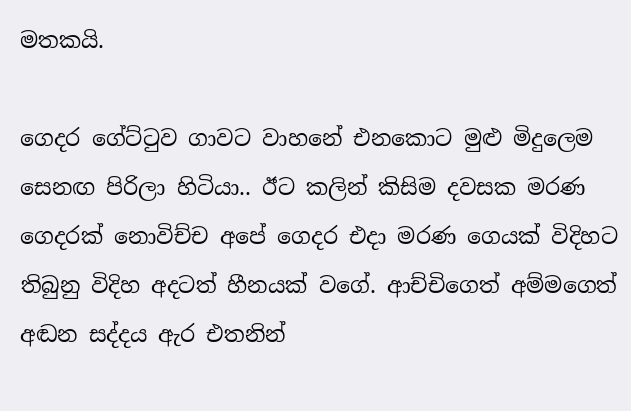මතකයි.

ගෙදර ගේට්‍ටුව ගාවට වාහනේ එනකොට මුළු මිදුලෙම සෙනඟ පිරිලා හිටියා.. ඊට කලින් කිසිම දවසක මරණ ගෙදරක් නොවිච්ච අපේ ගෙදර එදා මරණ ගෙයක් විදිහට තිබුනු විදිහ අදටත් හීනයක් වගේ. ආච්චිගෙත් අම්මගෙත් අඬන සද්දය ඇර එතනින්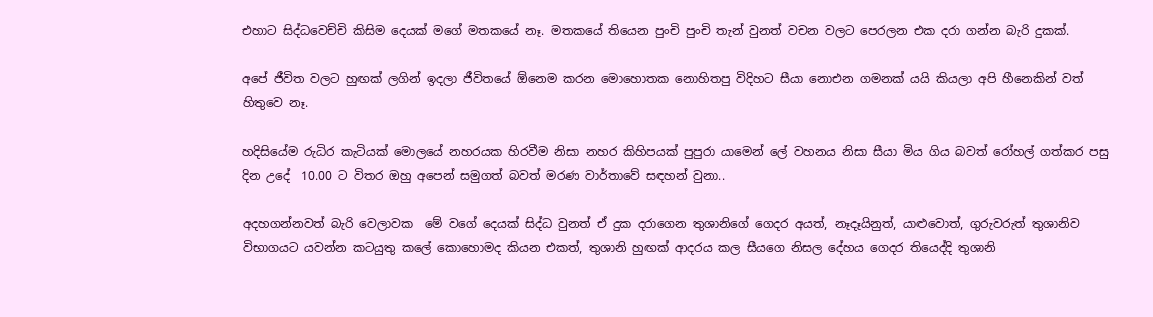එහාට සිද්ධවෙච්චි කිසිම දෙයක් මගේ මතකයේ නෑ. මතකයේ තියෙන පුංචි පුංචි තැන් වුනත් වචන වලට පෙරලන එක දරා ගන්න බැරි දුකක්.

අපේ ජීවිත වලට හුඟක් ලගින් ඉදලා ජීවිතයේ ඕනෙම කරන මොහොතක නොහිතපු විදිහට සීයා නොඑන ගමනක් යයි කියලා අපි හීනෙකින් වත් හිතුවෙ නෑ.

හදිසියේම රුධිර කැටියක් මොලයේ නහරයක හිරවීම නිසා නහර කිහිපයක් පුපුරා යාමෙන් ලේ වහනය නිසා සීයා මිය ගිය බවත් රෝහල් ගත්කර පසු දින උදේ  10.00 ට විතර ඔහු අපෙන් සමුගත් බවත් මරණ වාර්තාවේ සඳහන් වුනා..

අදහගන්නවත් බැරි වෙලාවක  මේ වගේ දෙයක් සිද්ධ වුනත් ඒ දුක දරාගෙන තුශානිගේ ගෙදර අයත්, නෑදෑයිනුත්, යාළුවොත්, ගුරුවරුත් තුශානිව විභාගයට යවන්න කටයුතු කලේ කොහොමද කියන එකත්, තුශානි හුඟක් ආදරය කල සීයගෙ නිසල දේහය ගෙදර තියෙද්දි තුශානි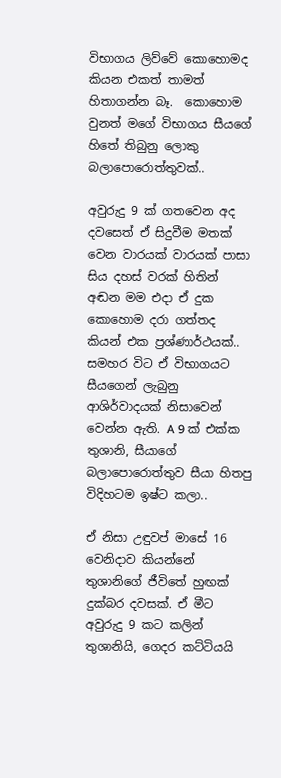විභාගය ලිව්වේ කොහොමද කියන එකත් තාමත් හිතාගන්න බෑ.  කොහොම වුනත් මගේ විභාගය සීයගේ හිතේ තිබුනු ලොකු බලාපොරොත්තුවක්..

අවුරුදු 9 ක් ගතවෙන අද දවසෙත් ඒ සිදුවීම මතක් වෙන වාරයක් වාරයක් පාසා සිය දහස් වරක් හිතින් අඬන මම එදා ඒ දුක කොහොම දරා ගත්තද කියන් එක ප්‍රශ්ණාර්ථයක්.. සමහර විට ඒ විභාගයට සීයගෙන් ලැබුනු ආශිර්වාදයක් නිසාවෙන් වෙන්න ඇති. A 9 ක් එක්ක තුශානි, සීයාගේ  බලාපොරොත්තුව සීයා හිතපු විදිහටම ඉෂ්ට කලා..

ඒ නිසා උඳුවප් මාසේ 16 වෙනිදාව කියන්නේ තුශානිගේ ජීවිතේ හුඟක් දුක්බර දවසක්. ඒ මීට අවුරුදු 9 කට කලින් තුශානියි, ගෙදර කට්ටියයි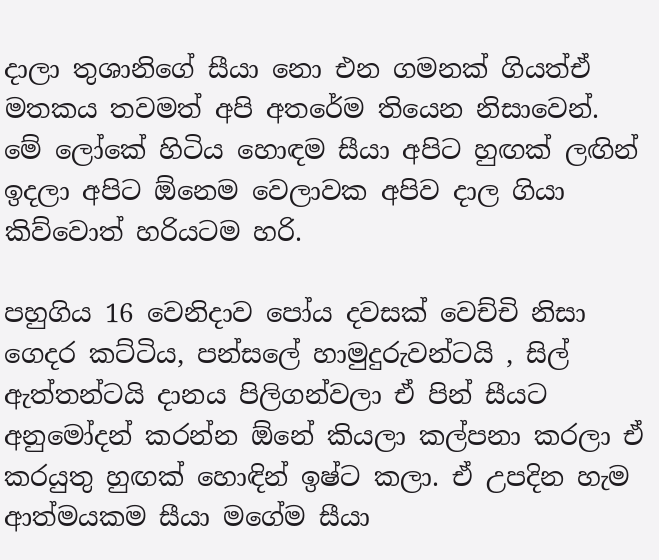දාලා තුශානිගේ සීයා නො එන ගමනක් ගියත්ඒ මතකය තවමත් අපි අතරේම තියෙන නිසාවෙන්. මේ ලෝකේ හිටිය හොඳම සීයා අපිට හුඟක් ලඟින් ඉදලා අපිට ඕනෙම වෙලාවක අපිව දාල ගියා කිව්වොත් හරියටම හරි.

පහුගිය 16 වෙනිදාව පෝය දවසක් වෙච්චි නිසා ගෙදර කට්ටිය, පන්සලේ හාමුදුරුවන්ටයි , සිල් ඇත්තන්ටයි දානය පිලිගන්වලා ඒ පින් සීයට අනුමෝදන් කරන්න ඕනේ කියලා කල්පනා කරලා ඒ කරයුතු හුඟක් හොඳින් ඉෂ්ට කලා. ඒ උපදින හැම ආත්මයකම සීයා මගේම සීයා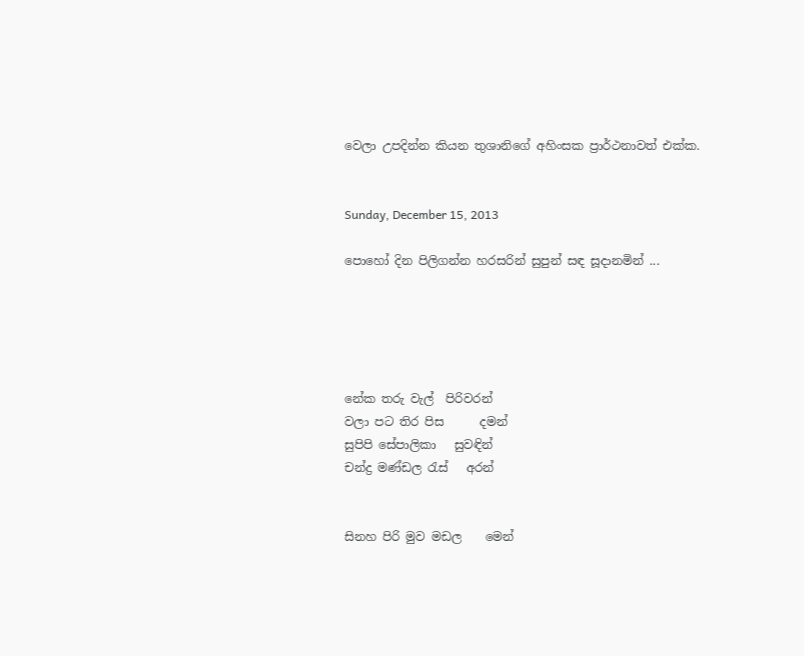වෙලා උපදින්න කියන තුශානිගේ අහිංසක ප්‍රාර්ථනාවත් එක්ක.


Sunday, December 15, 2013

පොහෝ දින පිලිගන්න හරසරින් සුපුන් සඳ සූදානමින් ...





නේක තරු වැල්  පිරිවරන්
වලා පට තිර පිස      දමන්
සුපිපි සේපාලිකා   සුවඳින්
චන්ද්‍ර මණ්ඩල ‍රැස්   අරන්


සිනහ පිරි මුව මඩල    මෙන්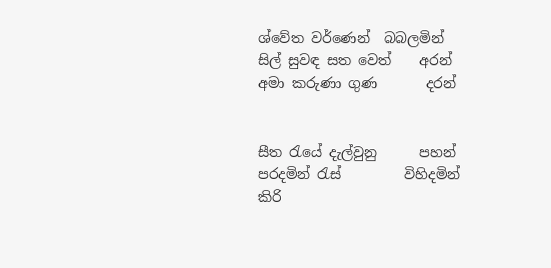ශ්වේත වර්ණෙන්  බබලමින්
සිල් සුවඳ සත වෙත්    අරන්
අමා කරුණා ගුණ       දරන්


සීත ‍රැයේ දැල්වුනු      පහන්
පරදමින් ‍රැස්         විහිදමින්
කිරි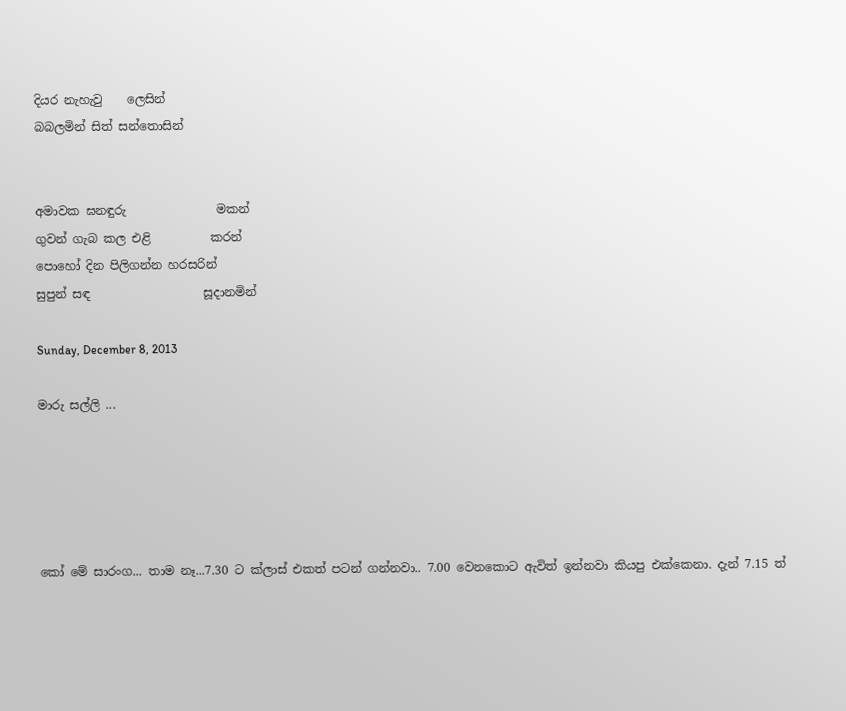දියර නැහැවු    ලෙසින්
බබලමින් සිත් සන්තොසින්


අමාවක ඝනඳුරු               මකන්
ගුවන් ගැබ කල එළි          කරන්
පොහෝ දින පිලිගන්න හරසරින්
සුපුන් සඳ                   සූදානමින්

Sunday, December 8, 2013

මාරු සල්ලි ...





කෝ මේ සාරංග... තාම නෑ...7.30 ට ක්ලාස් එකත් පටන් ගන්නවා.. 7.00 වෙනකොට ඇවිත් ඉන්නවා කියපු එක්කෙනා. දැන් 7.15 ත්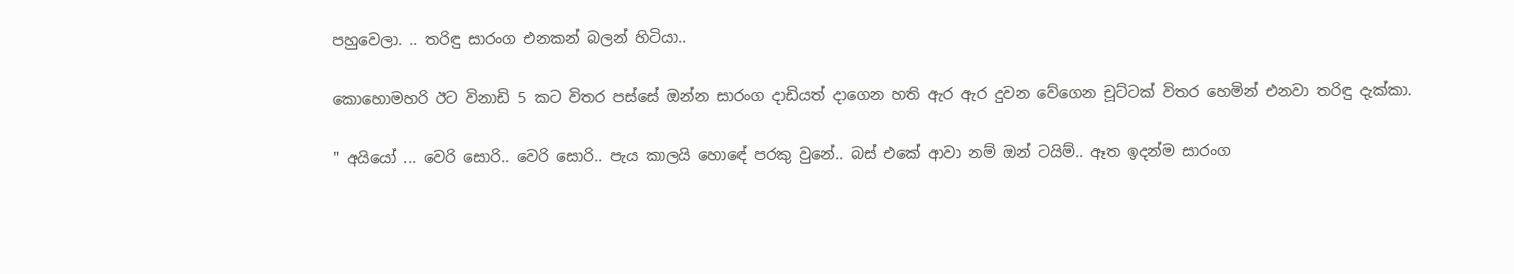පහුවෙලා. .. තරිඳු සාරංග එනකන් බලන් හිටියා..

කොහොමහරි ඊට විනාඩි 5 කට විතර පස්සේ ඔන්න සාරංග දාඩියත් දාගෙන හති ඇර ඇර දුවන වේගෙන චූට්ටක් විතර හෙමින් එනවා තරිඳු දැක්කා.

" අයියෝ ... වෙරි සොරි.. වෙරි සොරි.. පැය කාලයි හොඳේ පරකු වුනේ.. බස් එකේ ආවා නම් ඔන් ටයිම්.. ඈත ඉදන්ම සාරංග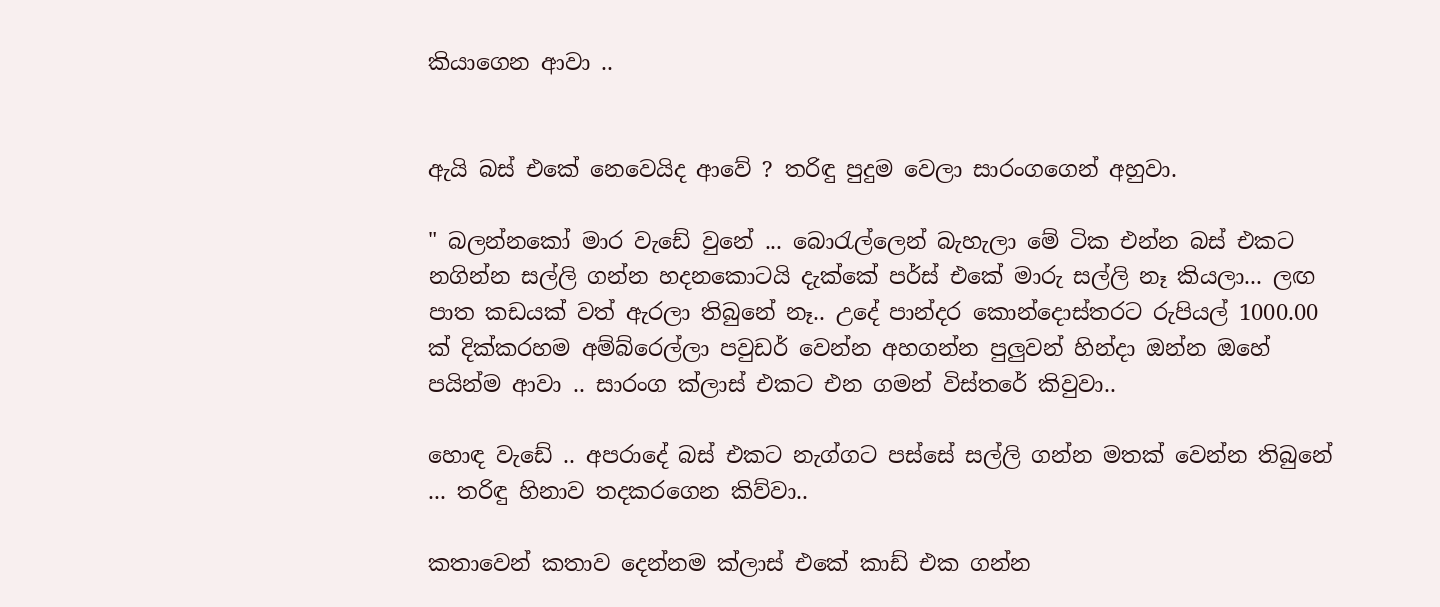කියාගෙන ආවා ..


ඇයි බස් එකේ නෙවෙයිද ආවේ ? තරිඳු පුදුම වෙලා සාරංගගෙන් අහුවා.

" බලන්නකෝ මාර වැඩේ වුනේ ... බො‍රැල්ලෙන් බැහැලා මේ ටික එන්න බස් එකට නගින්න සල්ලි ගන්න හදනකොටයි දැක්කේ පර්ස් එකේ මාරු සල්ලි නෑ කියලා... ලඟ පාත කඩයක් වත් ඇරලා තිබුනේ නෑ.. උදේ පාන්දර කොන්දොස්තරට රුපියල් 1000.00 ක් දික්කරහම අම්බ්රෙල්ලා පවුඩර් වෙන්න අහගන්න පුලුවන් හින්දා ඔන්න ඔහේ පයින්ම ආවා .. සාරංග ක්ලාස් එකට එන ගමන් විස්තරේ කිවුවා..

හොඳ වැඩේ .. අපරාදේ බස් එකට නැග්ගට පස්සේ සල්ලි ගන්න මතක් වෙන්න තිබුනේ ... තරිඳු හිනාව තදකරගෙන කිව්වා..

කතාවෙන් කතාව දෙන්නම ක්ලාස් එකේ කාඩ් එක ගන්න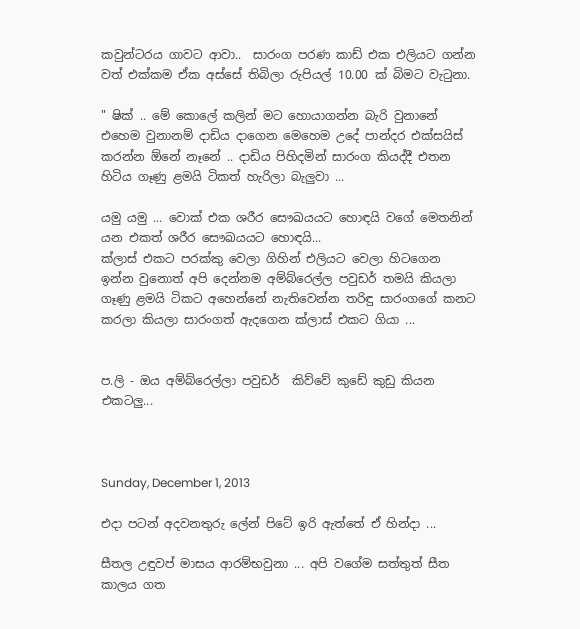කවුන්ටරය ගාවට ආවා..  සාරංග පරණ කාඩ් එක එලියට ගන්න වත් එක්කම ඒක අස්සේ තිබිලා රුපියල් 10.00 ක් බිමට වැ‍ටුනා.

" ෂික් .. මේ කොලේ කලින් මට හොයාගන්න බැරි වුනානේ එහෙම වුනානම් දාඩිය දාගෙන මෙහෙම උදේ පාන්දර එක්සයිස්  කරන්න ඕනේ නෑනේ .. දාඩිය පිහිදමින් සාරංග කියද්දී එතන හිටිය ගෑණු ළමයි ටිකත් හැරිලා බැලුවා ...

යමු යමු ... වොක් එක ශරීර සෞඛයයට හොඳයි වගේ මෙතනින් යන එකත් ශරීර සෞඛයයට හොඳයි...
ක්ලාස් එකට පරක්කු වෙලා ගිහින් එලියට වෙලා හිටගෙන ඉන්න වුනොත් අපි දෙන්නම අම්බ්රෙල්ල පවුඩර් තමයි කියලා ගෑණු ළමයි ටිකට අහෙන්නේ නැතිවෙන්න තරිඳු සාරංගගේ කනට කරලා කියලා සාරංගත් ඇදගෙන ක්ලාස් එකට ගියා ...


ප.ලි - ඔය අම්බ්රෙල්ලා පවුඩර්  කිව්වේ කුඩේ කුඩු කියන එකටලු...



Sunday, December 1, 2013

එදා පටන් අදවනතුරු ලේන් පිටේ ඉරි ඇත්තේ ඒ හින්දා ...

සීතල උඳුවප් මාසය ආරම්භවුනා ... අපි වගේම සත්තුත් සීත කාලය ගත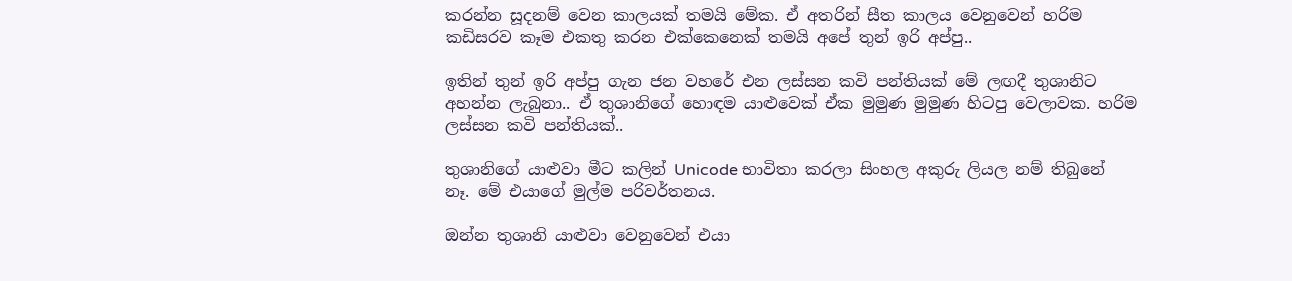කරන්න සූදනම් වෙන කාලයක් තමයි මේක. ඒ අතරින් සීත කාලය වෙනුවෙන් හරිම කඩිසරව කෑම එකතු කරන එක්කෙනෙක් තමයි අපේ තුන් ඉරි අප්පු..

ඉතින් තුන් ඉරි අප්පු ගැන ජන වහරේ එන ලස්සන කවි පන්තියක් මේ ලඟදී තුශානිට අහන්න ලැබුනා.. ඒ තුශානිගේ හොඳම යාළුවෙක් ඒක මුමුණ මුමුණ හිටපු වෙලාවක. හරිම ලස්සන කවි පන්තියක්..

තුශානිගේ යාළුවා මීට කලින් Unicode භාවිතා කරලා සිංහල අකුරු ලියල නම් තිබුනේ නෑ. මේ එයාගේ මුල්ම පරිවර්තනය.

ඔන්න තුශානි යාළුවා වෙනුවෙන් එයා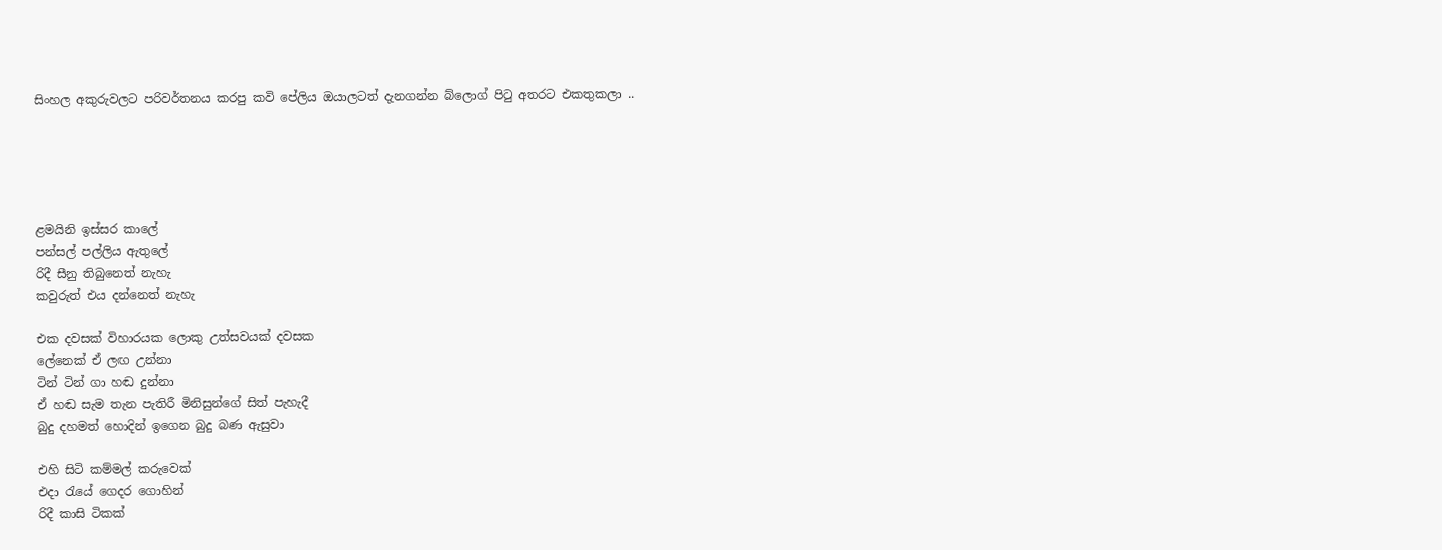සිංහල අකුරුවලට පරිවර්තනය කරපු කවි පේලිය ඔයාලටත් දැනගන්න බ්ලොග් පි‍ටු අතරට එකතුකලා ..





ළමයිනි ඉස්සර කාලේ
පන්සල් පල්ලිය ඇතුලේ
රිදී සීනු තිබුනෙත් නැහැ
කවුරුත් එය දන්නෙත් නැහැ

එක දවසක් විහාරයක ලොකු උත්සවයක් දවසක
ලේනෙක් ඒ ලඟ උන්නා
ටින් ටින් ගා හඬ දුන්නා
ඒ හඬ සැම තැන පැතිරී මිනිසුන්ගේ සිත් පැහැදී
බුදු දහමත් හොදින් ඉගෙන බුදු බණ ඇසුවා

එහි සිටි කම්මල් කරුවෙක්
එදා රැයේ ගෙදර ගොහින්
රිදී කාසි ටිකක්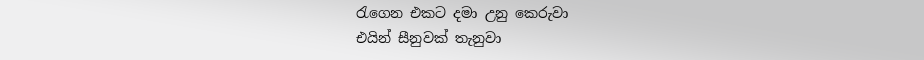රැගෙන එකට දමා උනු කෙරුවා
එයින් සීනුවක් තැනුවා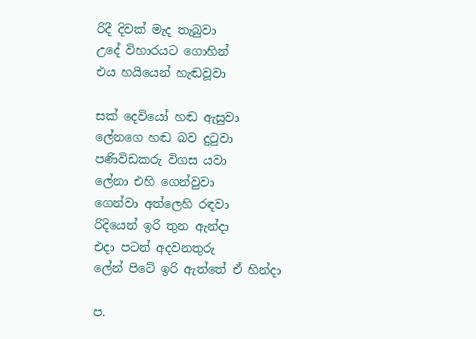රිදී දිවක් මැද තැබුවා
උදේ විහාරයට ගොහින්
එය හයියෙන් හැඬවූවා

සක් දෙවියෝ හඬ ඇසුවා
ලේනගෙ හඬ බව දුටුවා
පණිවිඩකරු විගස යවා
ලේනා එහි ගෙන්වුවා
ගෙන්වා අත්ලෙහි රඳවා
රිදියෙන් ඉරි තුන ඇන්දා
එදා පටන් අදවනතුරු
ලේන් පිටේ ඉරි ඇත්තේ ඒ හින්දා

ප.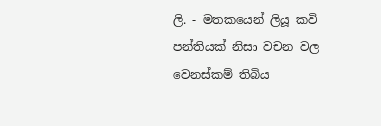ලි. - මතකයෙන් ලියූ කවි පන්තියක් නිසා වචන වල වෙනස්කම් තිබිය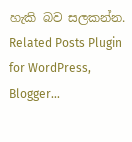හැකි බව සලකන්න.
Related Posts Plugin for WordPress, Blogger...